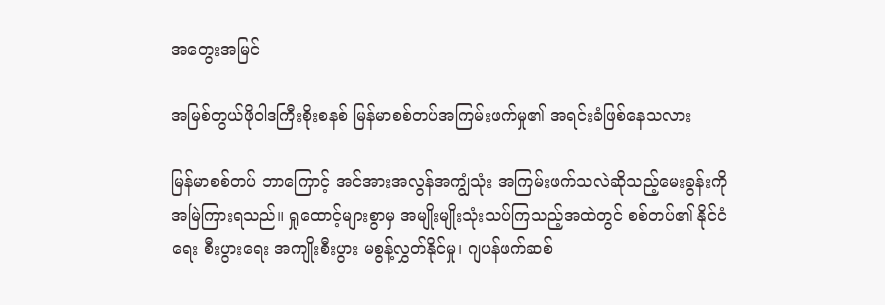အတွေးအမြင်

အမြစ်တွယ်ဖိုဝါဒကြီးစိုးစနစ် မြန်မာစစ်တပ်အကြမ်းဖက်မှု၏ အရင်းခံဖြစ်နေသလား

မြန်မာစစ်တပ် ဘာကြောင့် အင်အားအလွန်အကျွံသုံး အကြမ်းဖက်သလဲဆိုသည့်မေးခွန်းကို အမြဲကြားရသည်။ ရှုထောင့်များစွာမှ အမျိုးမျိုးသုံးသပ်ကြသည့်အထဲတွင် စစ်တပ်၏ နိုင်ငံရေး စီးပွားရေး အကျိုးစီးပွား မစွန့်လွှတ်နိုင်မှု၊ ဂျပန်ဖက်ဆစ်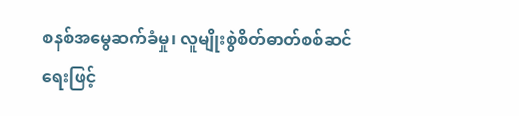စနစ်အမွေဆက်ခံမှု၊ လူမျိုးစွဲစိတ်ဓာတ်စစ်ဆင်ရေးဖြင့်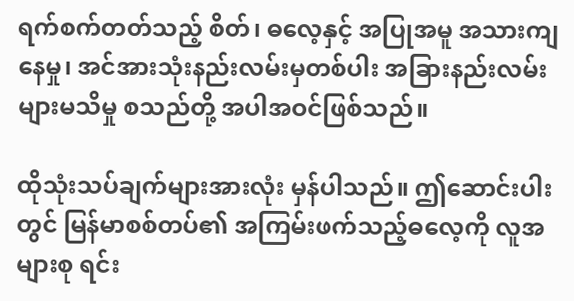ရက်စက်တတ်သည့် စိတ်၊ ဓလေ့နှင့် အပြုအမူ အသားကျနေမှု၊ အင်အားသုံးနည်းလမ်းမှတစ်ပါး အခြားနည်းလမ်းများမသိမှု စသည်တို့ အပါအဝင်ဖြစ်သည်။

ထိုသုံးသပ်ချက်များအားလုံး မှန်ပါသည်။ ဤဆောင်းပါးတွင် မြန်မာစစ်တပ်၏ အကြမ်းဖက်သည့်ဓလေ့ကို လူအများစု ရင်း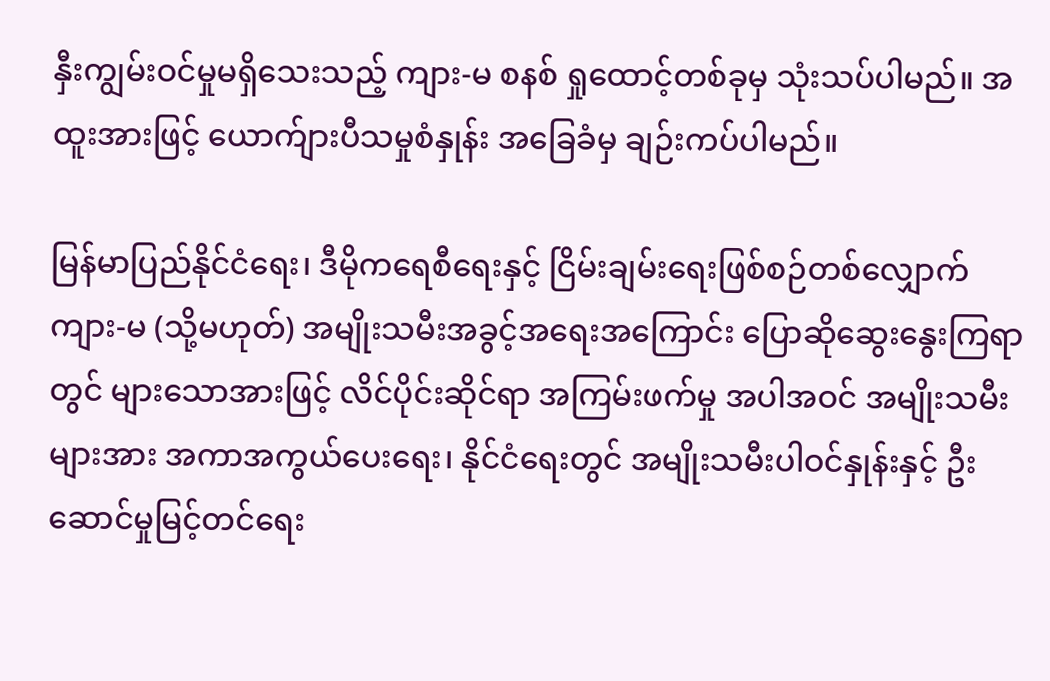နှီးကျွမ်းဝင်မှုမရှိသေးသည့် ကျား-မ စနစ် ရှုထောင့်တစ်ခုမှ သုံးသပ်ပါမည်။ အထူးအားဖြင့် ယောက်ျားပီသမှုစံနှုန်း အခြေခံမှ ချဉ်းကပ်ပါမည်။

မြန်မာပြည်နိုင်ငံရေး၊ ဒီမိုကရေစီရေးနှင့် ငြိမ်းချမ်းရေးဖြစ်စဉ်တစ်လျှောက် ကျား-မ (သို့မဟုတ်) အမျိုးသမီးအခွင့်အရေးအကြောင်း ပြောဆိုဆွေးနွေးကြရာတွင် များသောအားဖြင့် လိင်ပိုင်းဆိုင်ရာ အကြမ်းဖက်မှု အပါအဝင် အမျိုးသမီးများအား အကာအကွယ်ပေးရေး၊ နိုင်ငံရေးတွင် အမျိုးသမီးပါဝင်နှုန်းနှင့် ဦးဆောင်မှုမြင့်တင်ရေး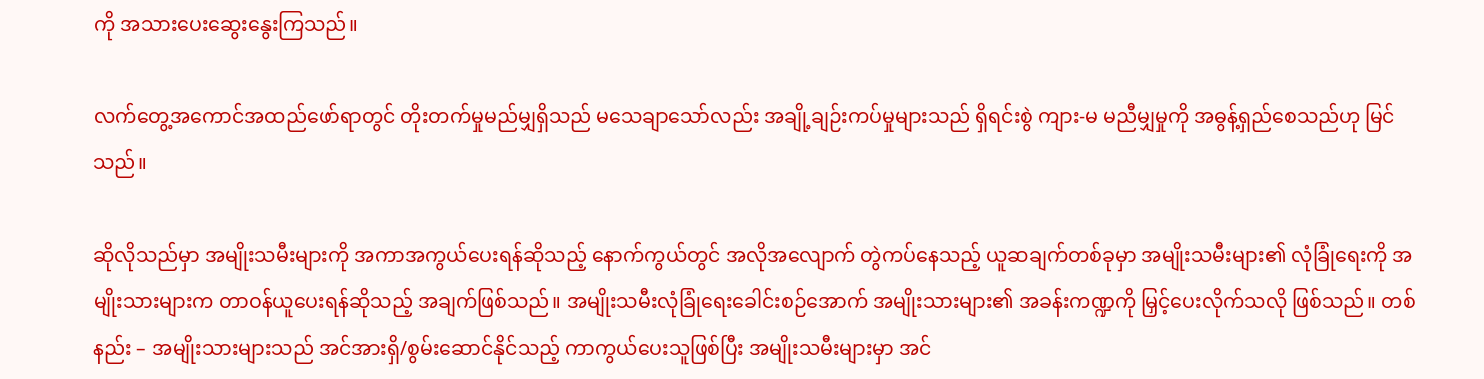ကို အသားပေးဆွေးနွေးကြသည်။

လက်တွေ့အကောင်အထည်ဖော်ရာတွင် တိုးတက်မှုမည်မျှရှိသည် မသေချာသော်လည်း အချို့ချဉ်းကပ်မှုများသည် ရှိရင်းစွဲ ကျား-မ မညီမျှမှုကို အဓွန့်ရှည်စေသည်ဟု မြင်သည်။

ဆိုလိုသည်မှာ အမျိုးသမီးများကို အကာအကွယ်ပေးရန်ဆိုသည့် နောက်ကွယ်တွင် အလိုအလျောက် တွဲကပ်နေသည့် ယူဆချက်တစ်ခုမှာ အမျိုးသမီးများ၏ လုံခြုံရေးကို အမျိုးသားများက တာဝန်ယူပေးရန်ဆိုသည့် အချက်ဖြစ်သည်။ အမျိုးသမီးလုံခြုံရေးခေါင်းစဉ်အောက် အမျိုးသားများ၏ အခန်းကဏ္ဍကို မြှင့်ပေးလိုက်သလို ဖြစ်သည်။ တစ်နည်း – အမျိုးသားများသည် အင်အားရှိ/စွမ်းဆောင်နိုင်သည့် ကာကွယ်ပေးသူဖြစ်ပြီး အမျိုးသမီးများမှာ အင်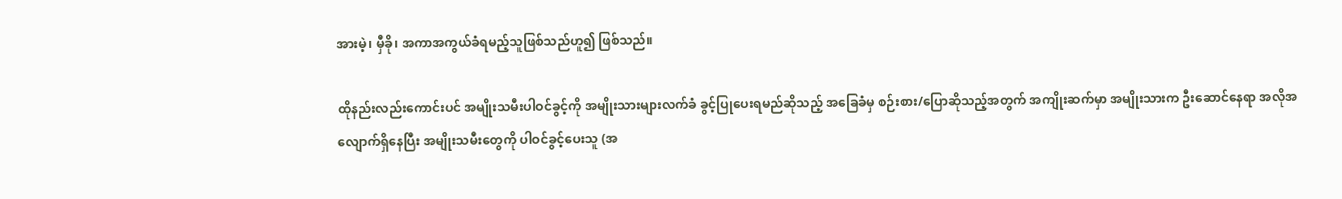အားမဲ့၊ မှီခို၊ အကာအကွယ်ခံရမည့်သူဖြစ်သည်ဟူ၍ ဖြစ်သည်။

ထိုနည်းလည်းကောင်းပင် အမျိုးသမီးပါဝင်ခွင့်ကို အမျိုးသားများလက်ခံ ခွင့်ပြုပေးရမည်ဆိုသည့် အခြေခံမှ စဉ်းစား/ပြောဆိုသည့်အတွက် အကျိုးဆက်မှာ အမျိုးသားက ဦးဆောင်နေရာ အလိုအလျောက်ရှိနေပြီး အမျိုးသမီးတွေကို ပါဝင်ခွင့်ပေးသူ (အ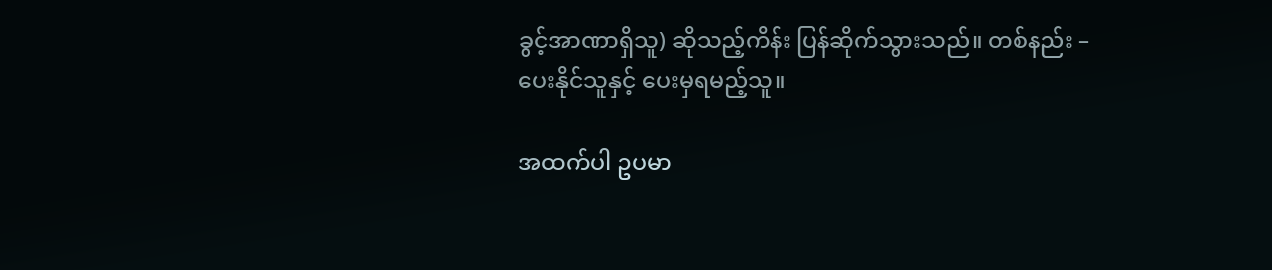ခွင့်အာဏာရှိသူ) ဆိုသည့်ကိန်း ပြန်ဆိုက်သွားသည်။ တစ်နည်း – ပေးနိုင်သူနှင့် ပေးမှရမည့်သူ။

အထက်ပါ ဥပမာ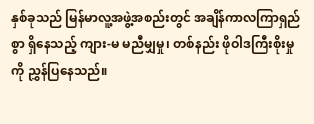နှစ်ခုသည် မြန်မာလူ့အဖွဲ့အစည်းတွင် အချိန်ကာလကြာရှည်စွာ ရှိနေသည့် ကျား-မ မညီမျှမှု၊ တစ်နည်း ဖိုဝါဒကြီးစိုးမှုကို ညွှန်ပြနေသည်။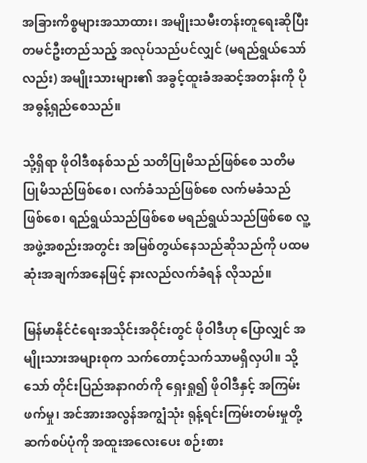အခြားကိစ္စများအသာထား၊ အမျိုးသမီးတန်းတူရေးဆိုပြီး တမင်ဦးတည်သည့် အလုပ်သည်ပင်လျှင် (မရည်ရွယ်သော်လည်း) အမျိုးသားများ၏ အခွင့်ထူးခံအဆင့်အတန်းကို ပိုအဓွန့်ရှည်စေသည်။

သို့ရှိရာ ဖိုဝါဒီစနစ်သည် သတိပြုမိသည်ဖြစ်စေ သတိမပြုမိသည်ဖြစ်စေ၊ လက်ခံသည်ဖြစ်စေ လက်မခံသည်ဖြစ်စေ၊ ရည်ရွယ်သည်ဖြစ်စေ မရည်ရွယ်သည်ဖြစ်စေ လူ့အဖွဲ့အစည်းအတွင်း အမြစ်တွယ်နေသည်ဆိုသည်ကို ပထမဆုံးအချက်အနေဖြင့် နားလည်လက်ခံရန် လိုသည်။

မြန်မာနိုင်ငံရေးအသိုင်းအဝိုင်းတွင် ဖိုဝါဒီဟု ပြောလျှင် အမျိုးသားအများစုက သက်တောင့်သက်သာမရှိလှပါ။ သို့သော် တိုင်းပြည်အနာဂတ်ကို ရှေးရှု၍ ဖိုဝါဒီနှင့် အကြမ်းဖက်မှု၊ အင်အားအလွန်အကျွံသုံး ရုန့်ရင်းကြမ်းတမ်းမှုတို့ ဆက်စပ်ပုံကို အထူးအလေးပေး စဉ်းစား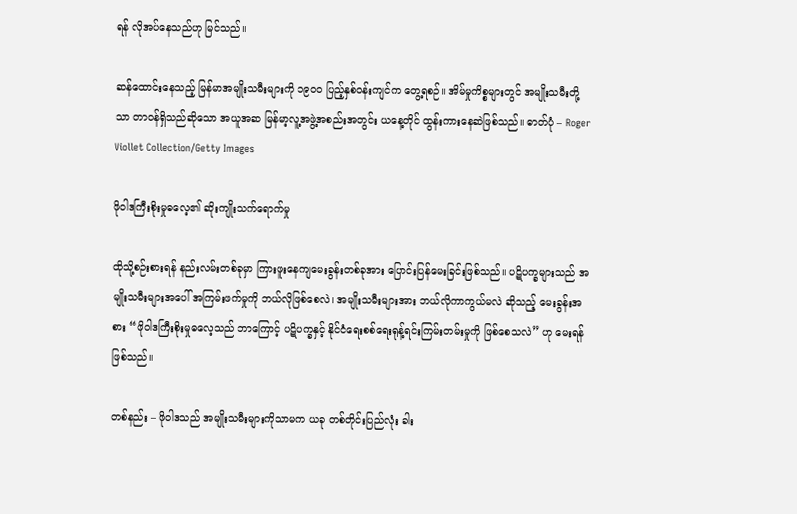ရန် လိုအပ်နေသည်ဟု မြင်သည်။

ဆန်ထောင်းနေသည့် မြန်မာအမျိုးသမီးများကို ၁၉၀၀ ပြည့်နှစ်ဝန်းကျင်က တွေ့ရစဉ်။ အိမ်မှုကိစ္စများတွင် အမျိုးသမီးတို့သာ တာဝန်ရှိသည်ဆိုသော အယူအဆ မြန်မာ့လူ့အဖွဲ့အစည်းအတွင်း ယနေ့တိုင် ထွန်းကားနေဆဲဖြစ်သည်။ ဓာတ်ပုံ – Roger Viollet Collection/Getty Images

ဖိုဝါဒကြီးစိုးမှုဓလေ့၏ ဆိုးကျိုးသက်ရောက်မှု

ထိုသို့စဉ်းစားရန် နည်းလမ်းတစ်ခုမှာ ကြားဖူးနေကျမေးခွန်းတစ်ခုအား ပြောင်းပြန်မေးခြင်းဖြစ်သည်။ ပဋိပက္ခများသည် အမျိုးသမီးများအပေါ် အကြမ်းဖက်မှုကို ဘယ်လိုဖြစ်စေလဲ၊ အမျိုးသမီးများအား ဘယ်လိုကာကွယ်မလဲ ဆိုသည့် မေးခွန်းအစား “ဖိုဝါဒကြီးစိုးမှုဓလေ့သည် ဘာကြောင့် ပဋိပက္ခနှင့် နိုင်ငံရေးစစ်ရေးရုန့်ရင်းကြမ်းတမ်းမှုကို ဖြစ်စေသလဲ” ဟု မေးရန်ဖြစ်သည်။

တစ်နည်း – ဖိုဝါဒသည် အမျိုးသမီးများကိုသာမက ယခု တစ်တိုင်းပြည်လုံး ခါး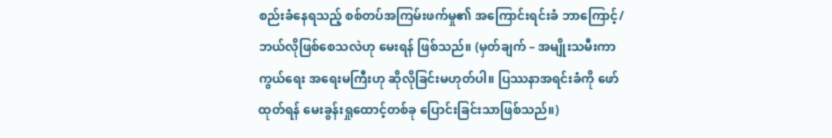စည်းခံနေရသည့် စစ်တပ်အကြမ်းဖက်မှု၏ အကြောင်းရင်းခံ ဘာကြောင့်/ဘယ်လိုဖြစ်စေသလဲဟု မေးရန် ဖြစ်သည်။ (မှတ်ချက် – အမျိုးသမီးကာကွယ်ရေး အရေးမကြီးဟု ဆိုလိုခြင်းမဟုတ်ပါ။ ပြဿနာအရင်းခံကို ဖော်ထုတ်ရန် မေးခွန်းရှုထောင့်တစ်ခု ပြောင်းခြင်းသာဖြစ်သည်။)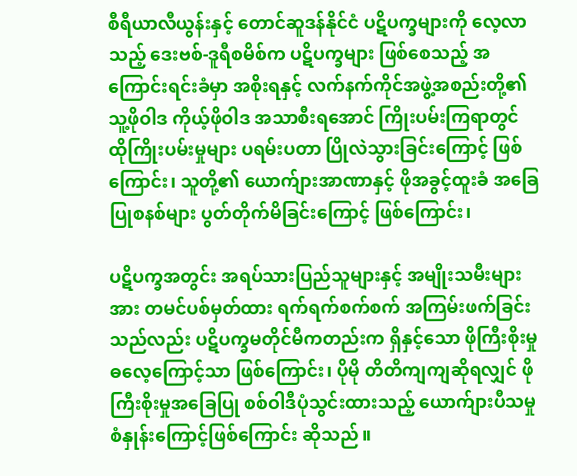စီရီယာလီယွန်းနှင့် တောင်ဆူဒန်နိုင်ငံ ပဋိပက္ခများကို လေ့လာသည့် ဒေးဗစ်-ဒူရီစမိစ်က ပဋိပက္ခများ ဖြစ်စေသည့် အကြောင်းရင်းခံမှာ အစိုးရနှင့် လက်နက်ကိုင်အဖွဲ့အစည်းတို့၏ သူ့ဖိုဝါဒ ကိုယ့်ဖိုဝါဒ အသာစီးရအောင် ကြိုးပမ်းကြရာတွင် ထိုကြိုးပမ်းမှုများ ပရမ်းပတာ ပြိုလဲသွားခြင်းကြောင့် ဖြစ်ကြောင်း၊ သူတို့၏ ယောက်ျားအာဏာနှင့် ဖိုအခွင့်ထူးခံ အခြေပြုစနစ်များ ပွတ်တိုက်မိခြင်းကြောင့် ဖြစ်ကြောင်း၊

ပဋိပက္ခအတွင်း အရပ်သားပြည်သူများနှင့် အမျိုးသမီးများအား တမင်ပစ်မှတ်ထား ရက်ရက်စက်စက် အကြမ်းဖက်ခြင်းသည်လည်း ပဋိပက္ခမတိုင်မီကတည်းက ရှိနှင့်သော ဖိုကြီးစိုးမှုဓလေ့ကြောင့်သာ ဖြစ်ကြောင်း၊ ပိုမို တိတိကျကျဆိုရလျှင် ဖိုကြီးစိုးမှုအခြေပြု စစ်ဝါဒီပုံသွင်းထားသည့် ယောက်ျားပီသမှုစံနှုန်းကြောင့်ဖြစ်ကြောင်း ဆိုသည်။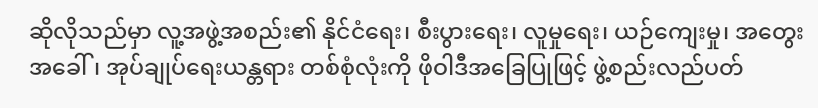ဆိုလိုသည်မှာ လူ့အဖွဲ့အစည်း၏ နိုင်ငံရေး၊ စီးပွားရေး၊ လူမှုရေး၊ ယဉ်ကျေးမှု၊ အတွေးအခေါ်၊ အုပ်ချုပ်ရေးယန္တရား တစ်စုံလုံးကို ဖိုဝါဒီအခြေပြုဖြင့် ဖွဲ့စည်းလည်ပတ်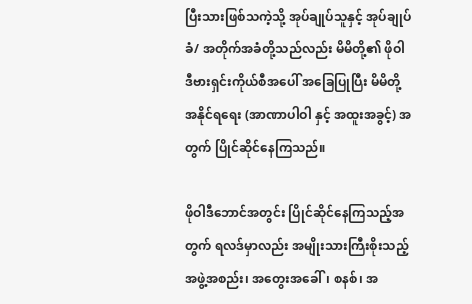ပြီးသားဖြစ်သကဲ့သို့ အုပ်ချုပ်သူနှင့် အုပ်ချုပ်ခံ/ အတိုက်အခံတို့သည်လည်း မိမိတို့၏ ဖိုဝါဒီဗားရှင်းကိုယ်စီအပေါ် အခြေပြုပြီး မိမိတို့ အနိုင်ရရေး (အာဏာပါဝါ နှင့် အထူးအခွင့်) အတွက် ပြိုင်ဆိုင်နေကြသည်။

ဖိုဝါဒီဘောင်အတွင်း ပြိုင်ဆိုင်နေကြသည့်အတွက် ရလဒ်မှာလည်း အမျိုးသားကြီးစိုးသည့် အဖွဲ့အစည်း၊ အတွေးအခေါ်၊ စနစ်၊ အ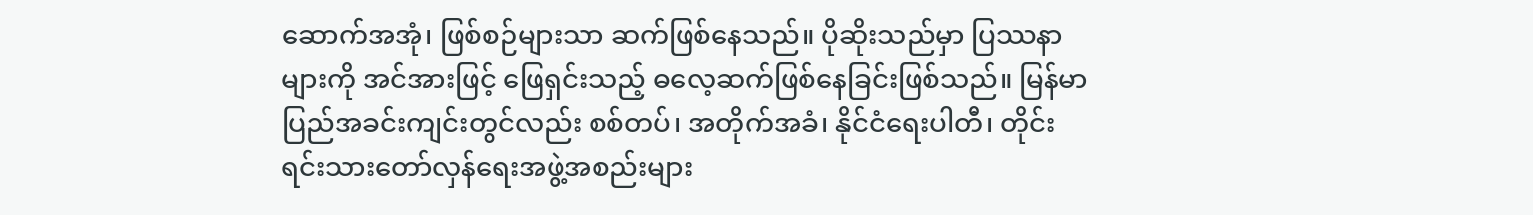ဆောက်အအုံ၊ ဖြစ်စဉ်များသာ ဆက်ဖြစ်နေသည်။ ပိုဆိုးသည်မှာ ပြဿနာများကို အင်အားဖြင့် ဖြေရှင်းသည့် ဓလေ့ဆက်ဖြစ်နေခြင်းဖြစ်သည်။ မြန်မာပြည်အခင်းကျင်းတွင်လည်း စစ်တပ်၊ အတိုက်အခံ၊ နိုင်ငံရေးပါတီ၊ တိုင်းရင်းသားတော်လှန်ရေးအဖွဲ့အစည်းများ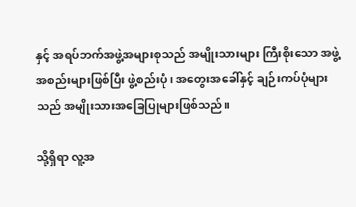နှင့် အရပ်ဘက်အဖွဲ့အများစုသည် အမျိုးသားများ ကြီးစိုးသော အဖွဲ့အစည်းများဖြစ်ပြီး ဖွဲ့စည်းပုံ၊ အတွေးအခေါ်နှင့် ချဉ်းကပ်ပုံများသည် အမျိုးသားအခြေပြုများဖြစ်သည်။

သို့ရှိရာ လူ့အ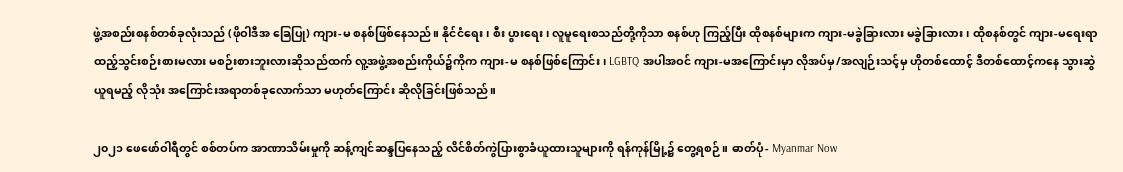ဖွဲ့အစည်းစနစ်တစ်ခုလုံးသည် (ဖိုဝါဒီအ ခြေပြု) ကျား-မ စနစ်ဖြစ်နေသည်။ နိုင်ငံရေး၊ စီး ပွားရေး၊ လူမူရေးစသည်တို့ကိုသာ စနစ်ဟု ကြည့်ပြီး ထိုစနစ်များက ကျား-မခွဲခြားလား မခွဲခြားလား၊ ထိုစနစ်တွင် ကျား-မရေးရာ ထည့်သွင်းစဉ်းစားမလား မစဉ်းစားဘူးလားဆိုသည်ထက် လူ့အဖွဲ့အစည်းကိုယ်၌ကိုက ကျား-မ စနစ်ဖြစ်ကြောင်း၊ LGBTQ အပါအဝင် ကျား-မအကြောင်းမှာ လိုအပ်မှ/အလျဉ်းသင့်မှ ဟိုတစ်ထောင့် ဒီတစ်ထောင့်ကနေ သွားဆွဲယူရမည့် လိုသုံး အကြောင်းအရာတစ်ခုလောက်သာ မဟုတ်ကြောင်း ဆိုလိုခြင်းဖြစ်သည်။

၂၀၂၁ ဖေဖော်ဝါရီတွင် စစ်တပ်က အာဏာသိမ်းမှုကို ဆန့်ကျင်ဆန္ဒပြနေသည့် လိင်စိတ်ကွဲပြားစွာခံယူထားသူများကို ရန်ကုန်မြို့၌ တွေ့ရစဉ်။ ဓာတ်ပုံ- Myanmar Now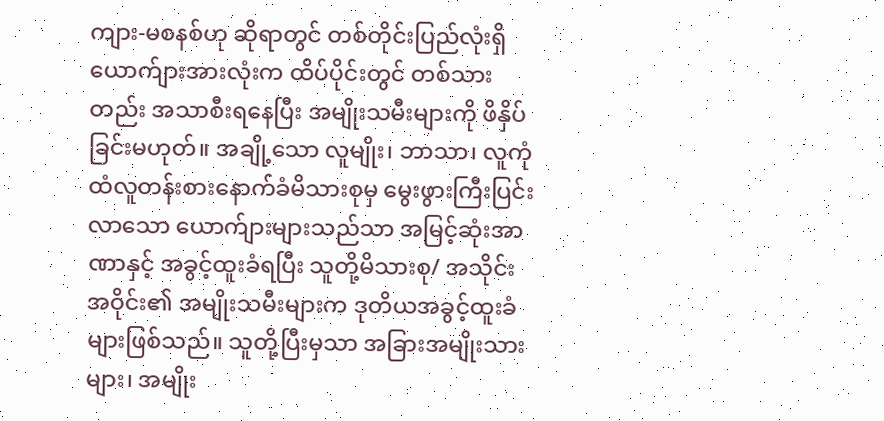ကျား-မစနစ်ဟု ဆိုရာတွင် တစ်တိုင်းပြည်လုံးရှိ ယောက်ျားအားလုံးက ထိပ်ပိုင်းတွင် တစ်သားတည်း အသာစီးရနေပြီး အမျိုးသမီးများကို ဖိနှိပ်ခြင်းမဟုတ်။ အချို့သော လူမျိုး၊ ဘာသာ၊ လူကုံထံလူတန်းစားနောက်ခံမိသားစုမှ မွေးဖွားကြီးပြင်း လာသော ယောက်ျားများသည်သာ အမြင့်ဆုံးအာဏာနှင့် အခွင့်ထူးခံရပြီး သူတို့မိသားစု/ အသိုင်းအဝိုင်း၏ အမျိုးသမီးများက ဒုတိယအခွင့်ထူးခံများဖြစ်သည်။ သူတို့ပြီးမှသာ အခြားအမျိုးသားများ၊ အမျိုး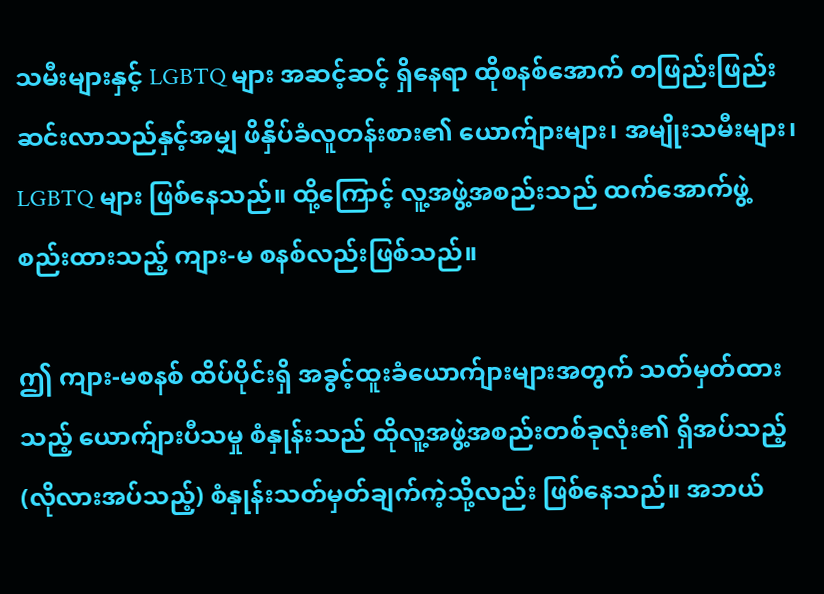သမီးများနှင့် LGBTQ များ အဆင့်ဆင့် ရှိနေရာ ထိုစနစ်အောက် တဖြည်းဖြည်း ဆင်းလာသည်နှင့်အမျှ ဖိနှိပ်ခံလူတန်းစား၏ ယောက်ျားများ၊ အမျိုးသမီးများ၊ LGBTQ များ ဖြစ်နေသည်။ ထို့ကြောင့် လူ့အဖွဲ့အစည်းသည် ထက်အောက်ဖွဲ့စည်းထားသည့် ကျား-မ စနစ်လည်းဖြစ်သည်။

ဤ ကျား-မစနစ် ထိပ်ပိုင်းရှိ အခွင့်ထူးခံယောက်ျားများအတွက် သတ်မှတ်ထားသည့် ယောက်ျားပီသမှု စံနှုန်းသည် ထိုလူ့အဖွဲ့အစည်းတစ်ခုလုံး၏ ရှိအပ်သည့် (လိုလားအပ်သည့်) စံနှုန်းသတ်မှတ်ချက်ကဲ့သို့လည်း ဖြစ်နေသည်။ အဘယ်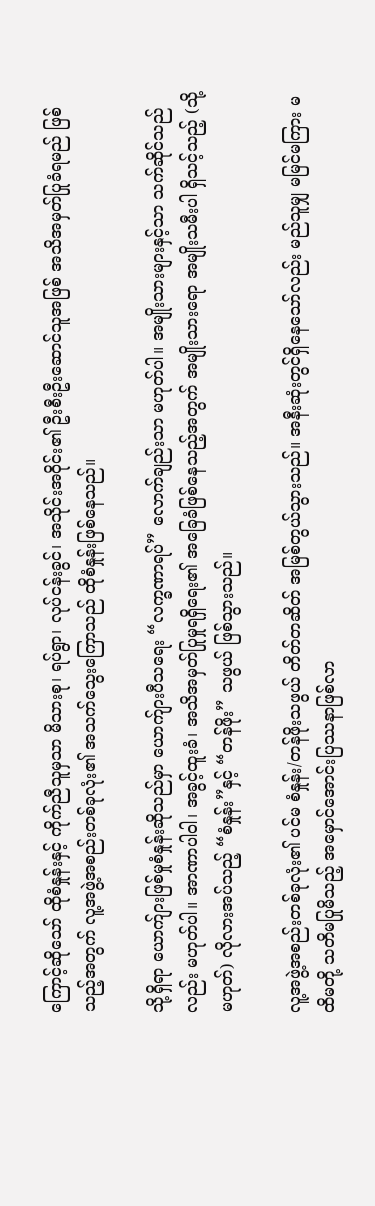ကြောင့်ဆိုသော် ထိုစံနှုန်းနှင့် ကိုက်ညီသူမှသာ မိသားစု၊ ရပ်ရွာ၊ လုပ်ငန်းခွင်၊ အသိုင်းအဝိုင်း၏ ဦးစီးဦးဆောင်သူအဖြစ် အသိအမှတ်ပြုခံရမည် ဖြစ်သည့်အတွက် လူ့အဖွဲ့အစည်းတစ်ခုလုံး၏ အသက်သွေးကြောသည် ထိုစံနှုန်းဖြစ်နေသည်။

သို့ရှိရာ ယောက်ျားဖြစ်မှုစံနှုန်းဆိုသည်မှာ ယောက်ျားပီသရေး “လက္ခဏာရပ်” လောက်ချည်းသာ မဟုတ်ပါ။ အမျိုးသားများနှင့်သာ သက်ဆိုင်သည်လည်း မဟုတ်ပါ။ အာဏာပါဝါ၊ အခွင့်ထူးခံ၊ အသိအမှတ်ပြုမှုရရှိရေး၏ အခြေခံဖြစ်နေသည့်အတွက် အမျိုးသားရော အမျိုးသမီးပါ ရှိသင့်သည့် (သို့မဟုတ်) လိုလားအပ်သည့် “စံနှုန်း”နှင့် “တန်ဖိုး” သဖွယ် ဖြစ်သွားသည်။

လူ့အဖွဲ့အစည်းတစ်ခုလုံး၏ ပင်မ စံနှုန်း/တန်ဖိုးသဖွယ် တိတ်တဆိတ် အမြစ်တွယ်သွားသည်။ အနီးဆုံးတွင်ရှိနေသော်လည်း မည်သူမျှ မမြင်မကြား မထိမတို့ သတိမပြုမိသည့် အမှောင်အောင်းပြဿနာဖြစ်လာ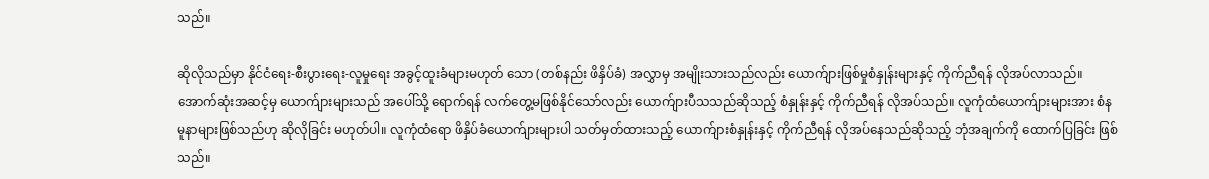သည်။

ဆိုလိုသည်မှာ နိုင်ငံရေး-စီးပွားရေး-လူမှုရေး အခွင့်ထူးခံများမဟုတ် သော (တစ်နည်း ဖိနှိပ်ခံ) အလွှာမှ အမျိုးသားသည်လည်း ယောက်ျားဖြစ်မှုစံနှုန်းများနှင့် ကိုက်ညီရန် လိုအပ်လာသည်။ အောက်ဆုံးအဆင့်မှ ယောက်ျားများသည် အပေါ်သို့ ရောက်ရန် လက်တွေ့မဖြစ်နိုင်သော်လည်း ယောက်ျားပီသသည်ဆိုသည့် စံနှုန်းနှင့် ကိုက်ညီရန် လိုအပ်သည်။ လူကုံထံယောက်ျားများအား စံနမူနာများဖြစ်သည်ဟု ဆိုလိုခြင်း မဟုတ်ပါ။ လူကုံထံရော ဖိနှိပ်ခံယောက်ျားများပါ သတ်မှတ်ထားသည့် ယောက်ျားစံနှုန်းနှင့် ကိုက်ညီရန် လိုအပ်နေသည်ဆိုသည့် ဘုံအချက်ကို ထောက်ပြခြင်း ဖြစ်သည်။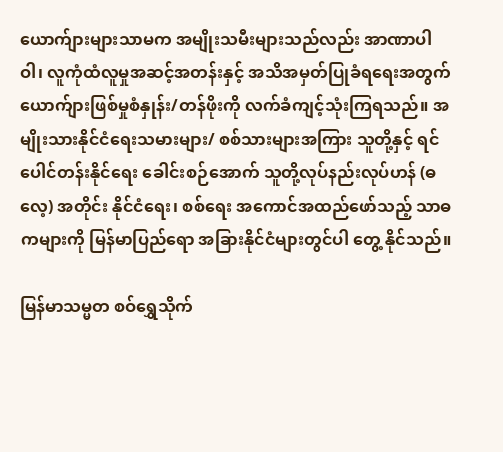ယောက်ျားများသာမက အမျိုးသမီးများသည်လည်း အာဏာပါဝါ၊ လူကုံထံလူမှုအဆင့်အတန်းနှင့် အသိအမှတ်ပြုခံရရေးအတွက် ယောက်ျားဖြစ်မှုစံနှုန်း/တန်ဖိုးကို လက်ခံကျင့်သုံးကြရသည်။ အမျိုးသားနိုင်ငံရေးသမားများ/ စစ်သားများအကြား သူတို့နှင့် ရင်ပေါင်တန်းနိုင်ရေး ခေါင်းစဉ်အောက် သူတို့လုပ်နည်းလုပ်ဟန် (ဓလေ့) အတိုင်း နိုင်ငံရေး၊ စစ်ရေး အကောင်အထည်ဖော်သည့် သာဓကများကို မြန်မာပြည်ရော အခြားနိုင်ငံများတွင်ပါ တွေ့ နိုင်သည်။

မြန်မာသမ္မတ စဝ်ရွှေသိုက်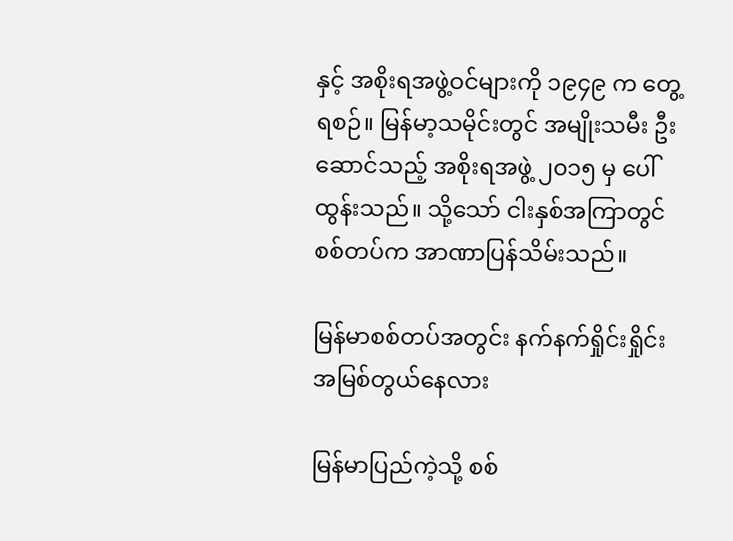နှင့် အစိုးရအဖွဲ့ဝင်များကို ၁၉၄၉ က တွေ့ရစဉ်။ မြန်မာ့သမိုင်းတွင် အမျိုးသမီး ဦးဆောင်သည့် အစိုးရအဖွဲ့ ၂၀၁၅ မှ ပေါ်ထွန်းသည်။ သို့သော် ငါးနှစ်အကြာတွင် စစ်တပ်က အာဏာပြန်သိမ်းသည်။

မြန်မာစစ်တပ်အတွင်း နက်နက်ရှိုင်းရှိုင်း အမြစ်တွယ်နေလား

မြန်မာပြည်ကဲ့သို့ စစ်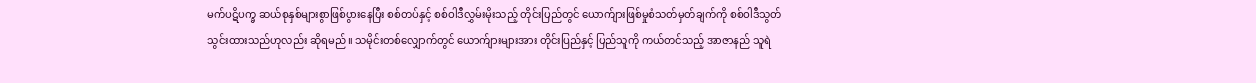မက်ပဋိပက္ခ ဆယ်စုနှစ်များစွာဖြစ်ပွားနေပြီး စစ်တပ်နှင့် စစ်ဝါဒီလွှမ်းမိုးသည့် တိုင်းပြည်တွင် ယောက်ျားဖြစ်မှုစံသတ်မှတ်ချက်ကို စစ်ဝါဒီသွတ်သွင်းထားသည်ဟုလည်း ဆိုရမည်။ သမိုင်းတစ်လျှောက်တွင် ယောက်ျားများအား တိုင်းပြည်နှင့် ပြည်သူကို ကယ်တင်သည့် အာဇာနည် သူရဲ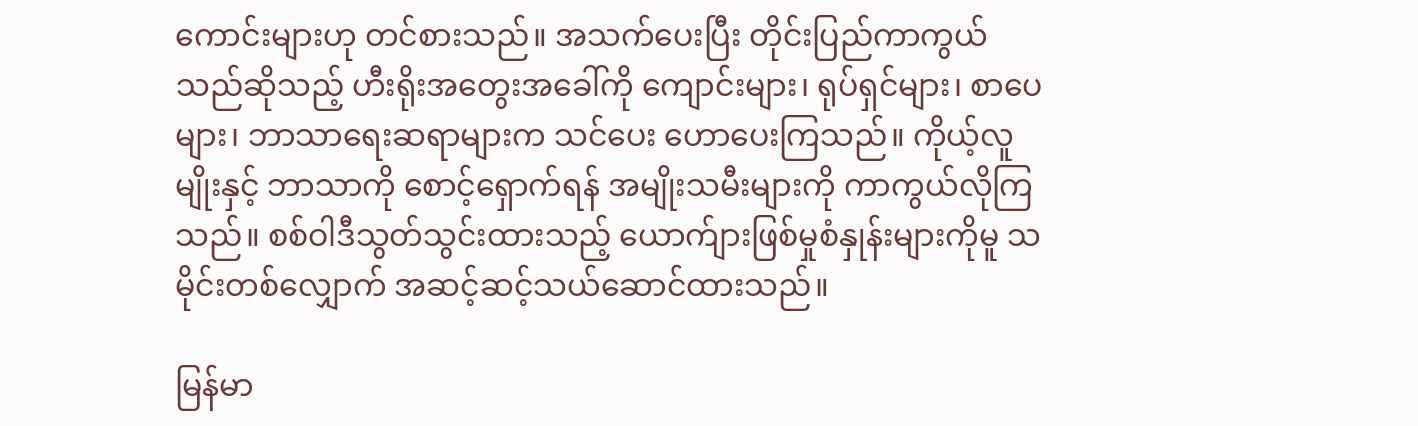ကောင်းများဟု တင်စားသည်။ အသက်ပေးပြီး တိုင်းပြည်ကာကွယ်သည်ဆိုသည့် ဟီးရိုးအတွေးအခေါ်ကို ကျောင်းများ၊ ရုပ်ရှင်များ၊ စာပေများ၊ ဘာသာရေးဆရာများက သင်ပေး ဟောပေးကြသည်။ ကိုယ့်လူမျိုးနှင့် ဘာသာကို စောင့်ရှောက်ရန် အမျိုးသမီးများကို ကာကွယ်လိုကြသည်။ စစ်ဝါဒီသွတ်သွင်းထားသည့် ယောက်ျားဖြစ်မှုစံနှုန်းများကိုမူ သမိုင်းတစ်လျှောက် အဆင့်ဆင့်သယ်ဆောင်ထားသည်။

မြန်မာ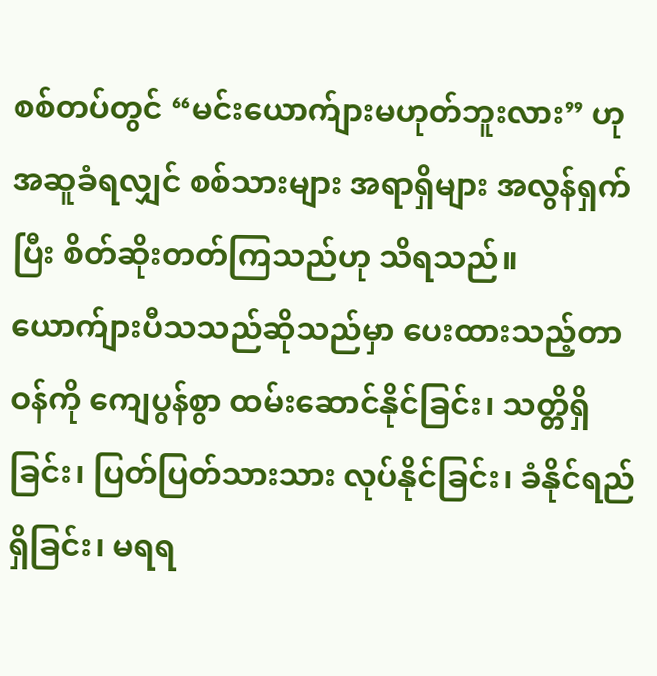စစ်တပ်တွင် “မင်းယောက်ျားမဟုတ်ဘူးလား” ဟု အဆူခံရလျှင် စစ်သားများ အရာရှိများ အလွန်ရှက်ပြီး စိတ်ဆိုးတတ်ကြသည်ဟု သိရသည်။ ယောက်ျားပီသသည်ဆိုသည်မှာ ပေးထားသည့်တာဝန်ကို ကျေပွန်စွာ ထမ်းဆောင်နိုင်ခြင်း၊ သတ္တိရှိခြင်း၊ ပြတ်ပြတ်သားသား လုပ်နိုင်ခြင်း၊ ခံနိုင်ရည်ရှိခြင်း၊ မရရ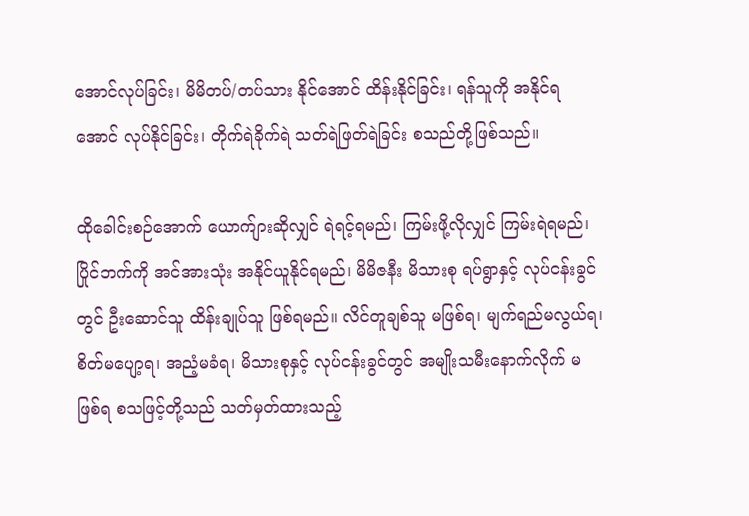အောင်လုပ်ခြင်း၊ မိမိတပ်/တပ်သား နိုင်အောင် ထိန်းနိုင်ခြင်း၊ ရန်သူကို အနိုင်ရအောင် လုပ်နိုင်ခြင်း၊ တိုက်ရဲခိုက်ရဲ သတ်ရဲဖြတ်ရဲခြင်း စသည်တို့ဖြစ်သည်။

ထိုခေါင်းစဉ်အောက် ယောက်ျားဆိုလျှင် ရဲရင့်ရမည်၊ ကြမ်းဖို့လိုလျှင် ကြမ်းရဲရမည်၊ ပြိုင်ဘက်ကို အင်အားသုံး အနိုင်ယူနိုင်ရမည်၊ မိမိဇနီး မိသားစု ရပ်ရွာနှင့် လုပ်ငန်းခွင်တွင် ဦးဆောင်သူ ထိန်းချုပ်သူ ဖြစ်ရမည်။ လိင်တူချစ်သူ မဖြစ်ရ၊ မျက်ရည်မလွယ်ရ၊ စိတ်မပျော့ရ၊ အညံ့မခံရ၊ မိသားစုနှင့် လုပ်ငန်းခွင်တွင် အမျိုးသမီးနောက်လိုက် မဖြစ်ရ စသဖြင့်တို့သည် သတ်မှတ်ထားသည့်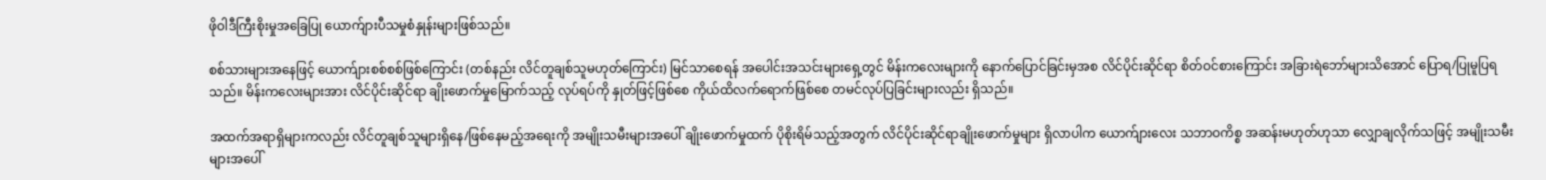ဖိုဝါဒီကြီးစိုးမှုအခြေပြု ယောက်ျားပီသမှုစံနှုန်းများဖြစ်သည်။

စစ်သားများအနေဖြင့် ယောက်ျားစစ်စစ်ဖြစ်ကြောင်း (တစ်နည်း လိင်တူချစ်သူမဟုတ်ကြောင်း) မြင်သာစေရန် အပေါင်းအသင်းများရှေ့တွင် မိန်းကလေးများကို နောက်ပြောင်ခြင်းမှအစ လိင်ပိုင်းဆိုင်ရာ စိတ်ဝင်စားကြောင်း အခြားရဲဘော်များသိအောင် ပြောရ/ပြုမူပြရသည်။ မိန်းကလေးများအား လိင်ပိုင်းဆိုင်ရာ ချိုးဖောက်မှုမြောက်သည့် လုပ်ရပ်ကို နှုတ်ဖြင့်ဖြစ်စေ ကိုယ်ထိလက်ရောက်ဖြစ်စေ တမင်လုပ်ပြခြင်းများလည်း ရှိသည်။

အထက်အရာရှိများကလည်း လိင်တူချစ်သူများရှိနေ/ဖြစ်နေမည့်အရေးကို အမျိုးသမီးများအပေါ် ချိုးဖောက်မှုထက် ပိုစိုးရိမ်သည့်အတွက် လိင်ပိုင်းဆိုင်ရာချိုးဖောက်မှုများ ရှိလာပါက ယောက်ျားလေး သဘာဝကိစ္စ အဆန်းမဟုတ်ဟုသာ လျှောချလိုက်သဖြင့် အမျိုးသမီးများအပေါ်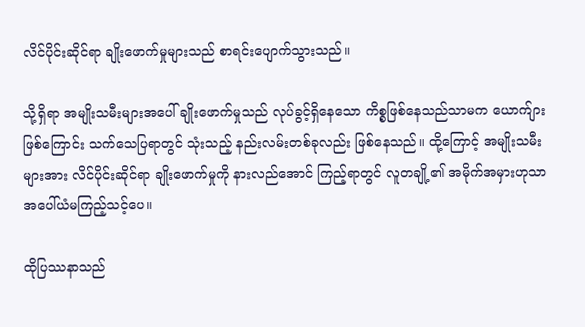လိင်ပိုင်းဆိုင်ရာ ချိုးဖောက်မှုများသည် စာရင်းပျောက်သွားသည်။

သို့ရှိရာ အမျိုးသမီးများအပေါ် ချိုးဖောက်မှုသည် လုပ်ခွင့်ရှိနေသော ကိစ္စဖြစ်နေသည်သာမက ယောက်ျားဖြစ်ကြောင်း သက်သေပြရာတွင် သုံးသည့် နည်းလမ်းတစ်ခုလည်း ဖြစ်နေသည်။ ထို့ကြောင့် အမျိုးသမီးများအား လိင်ပိုင်းဆိုင်ရာ ချိုးဖောက်မှုကို နားလည်အောင် ကြည့်ရာတွင် လူတချို့၏ အမိုက်အမှားဟုသာ အပေါ်ယံမကြည့်သင့်ပေ။

ထိုပြဿနာသည်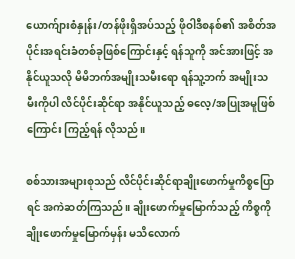ယောက်ျားစံနှုန်း/တန်ဖိုးရှိအပ်သည့် ဖိုဝါဒီစနစ်၏ အစိတ်အပိုင်းအရင်းခံတစ်ခုဖြစ်ကြောင်းနှင့် ရန်သူကို အင်အားဖြင့် အနိုင်ယူသလို မိမိဘက်အမျိုးသမီးရော ရန်သူ့ဘက် အမျိုးသမီးကိုပါ လိင်ပိုင်းဆိုင်ရာ အနိုင်ယူသည့် ဓလေ့/အပြုအမူဖြစ်ကြောင်း ကြည့်ရန် လိုသည်။

စစ်သားအများစုသည် လိင်ပိုင်းဆိုင်ရာချိုးဖောက်မှုကိစ္စပြောရင် အကဲဆတ်ကြသည်။ ချိုးဖောက်မှုမြောက်သည့် ကိစ္စကို ချိုးဖောက်မှုမြောက်မှန်း မသိလောက်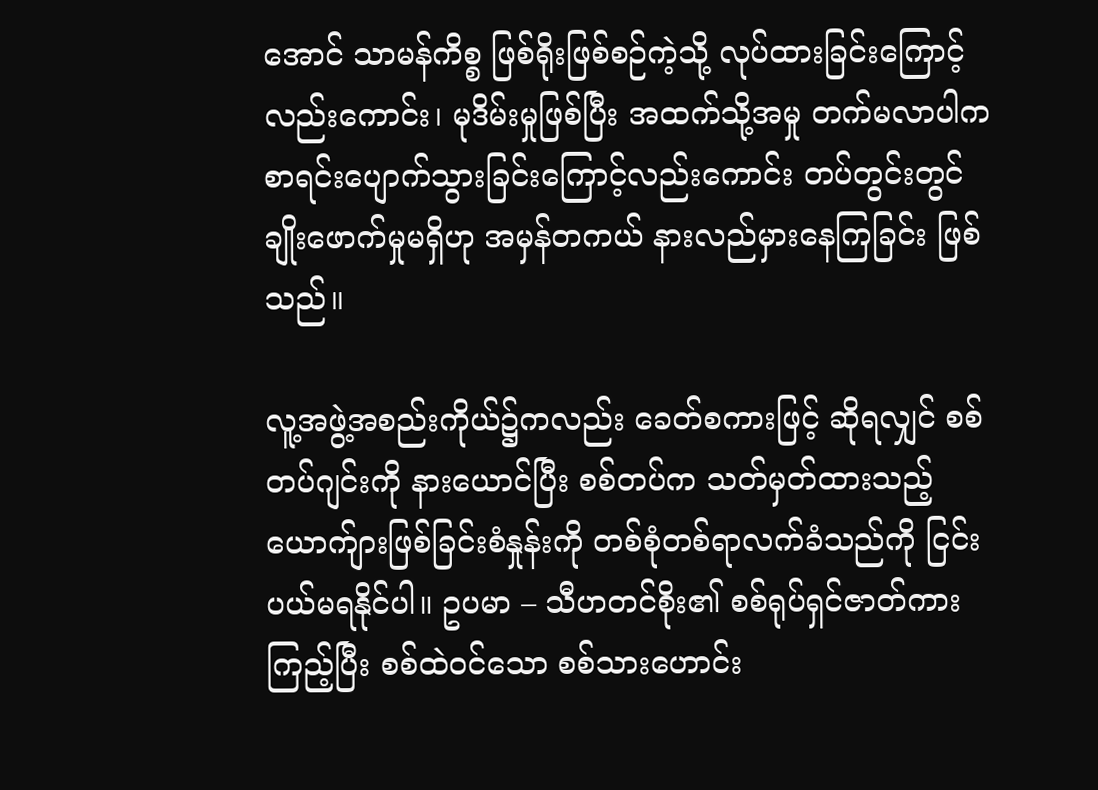အောင် သာမန်ကိစ္စ ဖြစ်ရိုးဖြစ်စဉ်ကဲ့သို့ လုပ်ထားခြင်းကြောင့်လည်းကောင်း၊ မုဒိမ်းမှုဖြစ်ပြီး အထက်သို့အမှု တက်မလာပါက စာရင်းပျောက်သွားခြင်းကြောင့်လည်းကောင်း တပ်တွင်းတွင် ချိုးဖောက်မှုမရှိဟု အမှန်တကယ် နားလည်မှားနေကြခြင်း ဖြစ်သည်။

လူ့အဖွဲ့အစည်းကိုယ်၌ကလည်း ခေတ်စကားဖြင့် ဆိုရလျှင် စစ်တပ်ဂျင်းကို နားယောင်ပြီး စစ်တပ်က သတ်မှတ်ထားသည့်  ယောက်ျားဖြစ်ခြင်းစံနှုန်းကို တစ်စုံတစ်ရာလက်ခံသည်ကို ငြင်းပယ်မရနိုင်ပါ။ ဥပမာ – သီဟတင်စိုး၏ စစ်ရုပ်ရှင်ဇာတ်ကားကြည့်ပြီး စစ်ထဲဝင်သော စစ်သားဟောင်း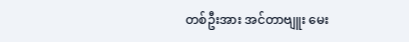တစ်ဦးအား အင်တာဗျူး မေး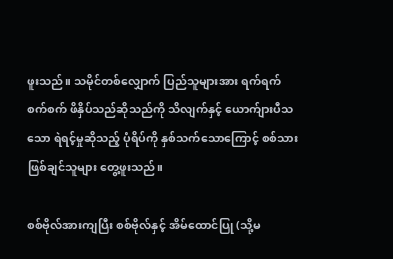ဖူးသည်။ သမိုင်တစ်လျှောက် ပြည်သူများအား ရက်ရက်စက်စက် ဖိနှိပ်သည်ဆိုသည်ကို သိလျက်နှင့် ယောက်ျားပီသသော ရဲရင့်မှုဆိုသည့် ပုံရိပ်ကို နှစ်သက်သောကြောင့် စစ်သားဖြစ်ချင်သူများ တွေ့ဖူးသည်။

စစ်ဗိုလ်အားကျပြီး စစ်ဗိုလ်နှင့် အိမ်ထောင်ပြု (သို့မ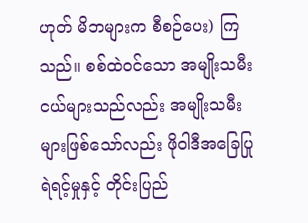ဟုတ် မိဘများက စီစဉ်ပေး) ကြသည်။ စစ်ထဲဝင်သော အမျိုးသမီးငယ်များသည်လည်း အမျိုးသမီးများဖြစ်သော်လည်း ဖိုဝါဒီအခြေပြု ရဲရင့်မှုနှင့် တိုင်းပြည်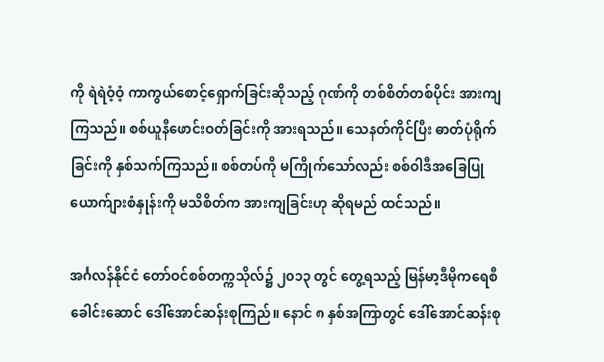ကို ရဲရဲဝံ့ဝံ့ ကာကွယ်စောင့်ရှောက်ခြင်းဆိုသည့် ဂုဏ်ကို တစ်စိတ်တစ်ပိုင်း အားကျကြသည်။ စစ်ယူနီဖောင်းဝတ်ခြင်းကို အားရသည်။ သေနတ်ကိုင်ပြီး ဓာတ်ပုံရိုက်ခြင်းကို နှစ်သက်ကြသည်။ စစ်တပ်ကို မကြိုက်သော်လည်း စစ်ဝါဒီအခြေပြု ယောက်ျားစံနှုန်းကို မသိစိတ်က အားကျခြင်းဟု ဆိုရမည် ထင်သည်။

အင်္ဂလန်နိုင်ငံ တော်ဝင်စစ်တက္ကသိုလ်၌ ၂၀၁၃ တွင် တွေ့ရသည့် မြန်မာ့ဒီမိုကရေစီခေါင်းဆောင် ဒေါ်အောင်ဆန်းစုကြည်။ နောင် ၈ နှစ်အကြာတွင် ဒေါ်အောင်ဆန်းစု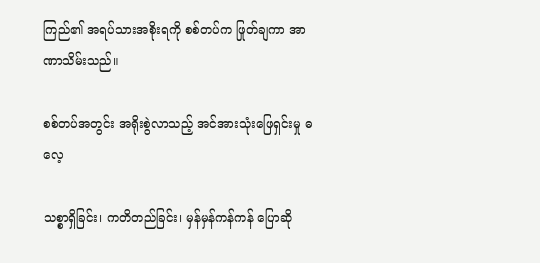ကြည်၏ အရပ်သားအစိုးရကို စစ်တပ်က ဖြုတ်ချကာ အာဏာသိမ်းသည်။

စစ်တပ်အတွင်း အရိုးစွဲလာသည့် အင်အားသုံးဖြေရှင်းမှု ဓလေ့

သစ္စာရှိခြင်း၊ ကတိတည်ခြင်း၊ မှန်မှန်ကန်ကန် ပြောဆို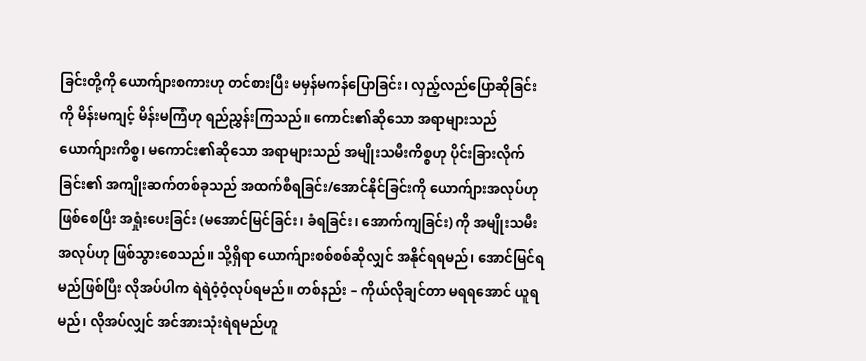ခြင်းတို့ကို ယောက်ျားစကားဟု တင်စားပြီး မမှန်မကန်ပြောခြင်း၊ လှည့်လည်ပြောဆိုခြင်းကို မိန်းမကျင့် မိန်းမကြံဟု ရည်ညွှန်းကြသည်။ ကောင်း၏ဆိုသော အရာများသည် ယောက်ျားကိစ္စ၊ မကောင်း၏ဆိုသော အရာများသည် အမျိုးသမီးကိစ္စဟု ပိုင်းခြားလိုက်ခြင်း၏ အကျိုးဆက်တစ်ခုသည် အထက်စီရခြင်း/အောင်နိုင်ခြင်းကို ယောက်ျားအလုပ်ဟု ဖြစ်စေပြီး အရှုံးပေးခြင်း (မအောင်မြင်ခြင်း၊ ခံရခြင်း၊ အောက်ကျခြင်း) ကို အမျိုးသမီးအလုပ်ဟု ဖြစ်သွားစေသည်။ သို့ရှိရာ ယောက်ျားစစ်စစ်ဆိုလျှင် အနိုင်ရရမည်၊ အောင်မြင်ရမည်ဖြစ်ပြီး လိုအပ်ပါက ရဲရဲဝံ့ဝံ့လုပ်ရမည်။ တစ်နည်း – ကိုယ်လိုချင်တာ မရရအောင် ယူရမည်၊ လိုအပ်လျှင် အင်အားသုံးရဲရမည်ဟူ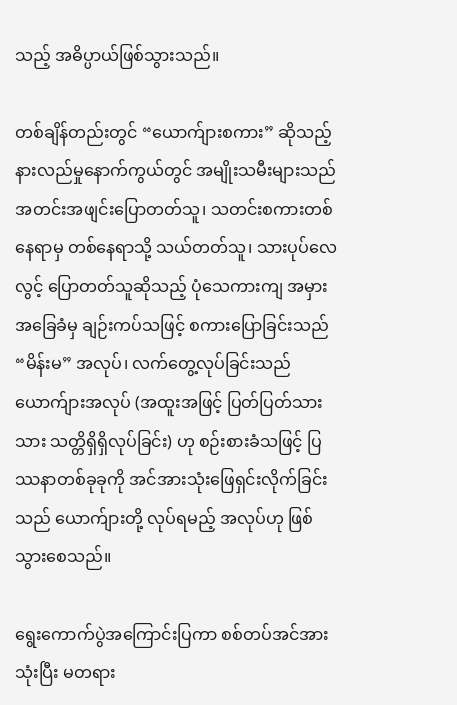သည့် အဓိပ္ပာယ်ဖြစ်သွားသည်။

တစ်ချိန်တည်းတွင် “ယောက်ျားစကား” ဆိုသည့် နားလည်မှုနောက်ကွယ်တွင် အမျိုးသမီးများသည် အတင်းအဖျင်းပြောတတ်သူ၊ သတင်းစကားတစ်နေရာမှ တစ်နေရာသို့ သယ်တတ်သူ၊ သားပုပ်လေလွင့် ပြောတတ်သူဆိုသည့် ပုံသေကားကျ အမှားအခြေခံမှ ချဉ်းကပ်သဖြင့် စကားပြောခြင်းသည် “မိန်းမ” အလုပ်၊ လက်တွေ့လုပ်ခြင်းသည် ယောက်ျားအလုပ် (အထူးအဖြင့် ပြတ်ပြတ်သားသား သတ္တိရှိရှိလုပ်ခြင်း) ဟု စဉ်းစားခံသဖြင့် ပြဿနာတစ်ခုခုကို အင်အားသုံးဖြေရှင်းလိုက်ခြင်းသည် ယောက်ျားတို့ လုပ်ရမည့် အလုပ်ဟု ဖြစ်သွားစေသည်။

ရွေးကောက်ပွဲအကြောင်းပြကာ စစ်တပ်အင်အားသုံးပြီး မတရား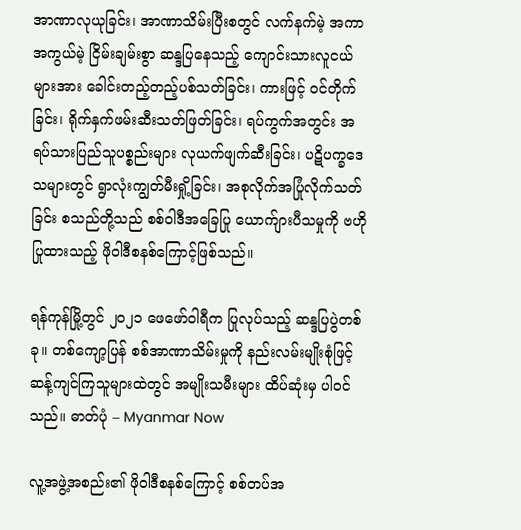အာဏာလုယုခြင်း၊ အာဏာသိမ်းပြီးစတွင် လက်နက်မဲ့ အကာအကွယ်မဲ့ ငြိမ်းချမ်းစွာ ဆန္ဒပြနေသည့် ကျောင်းသားလူငယ်များအား ခေါင်းတည့်တည့်ပစ်သတ်ခြင်း၊ ကားဖြင့် ဝင်တိုက်ခြင်း၊ ရိုက်နှက်ဖမ်းဆီးသတ်ဖြတ်ခြင်း၊ ရပ်ကွက်အတွင်း အရပ်သားပြည်သူပစ္စည်းများ လုယက်ဖျက်ဆီးခြင်း၊ ပဋိပက္ခဒေသများတွင် ရွာလုံးကျွတ်မီးရှို့ခြင်း၊ အစုလိုက်အပြုံလိုက်သတ်ခြင်း စသည်တို့သည် စစ်ဝါဒီအခြေပြု ယောက်ျားပီသမှုကို ဗဟိုပြုထားသည့် ဖိုဝါဒီစနစ်ကြောင့်ဖြစ်သည်။

ရန်ကုန်မြို့တွင် ၂၀၂၁ ဖေဖော်ဝါရီက ပြုလုပ်သည့် ဆန္ဒပြပွဲတစ်ခု။ တစ်ကျော့ပြန် စစ်အာဏာသိမ်းမှုကို နည်းလမ်းမျိုးစုံဖြင့် ဆန့်ကျင်ကြသူများထဲတွင် အမျိုးသမီးများ ထိပ်ဆုံးမှ ပါဝင်သည်။ ဓာတ်ပုံ – Myanmar Now

လူ့အဖွဲ့အစည်း၏ ဖိုဝါဒီစနစ်ကြောင့် စစ်တပ်အ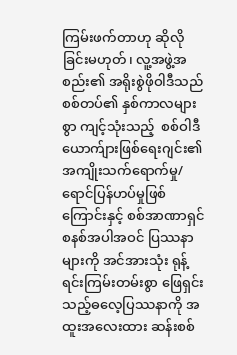ကြမ်းဖက်တာဟု ဆိုလိုခြင်းမဟုတ်၊ လူ့အဖွဲ့အစည်း၏ အရိုးစွဲဖိုဝါဒီသည် စစ်တပ်၏ နှစ်ကာလများစွာ ကျင့်သုံးသည့်  စစ်ဝါဒီယောက်ျားဖြစ်ရေးဂျင်း၏ အကျိုးသက်ရောက်မှု/ ရောင်ပြန်ဟပ်မှုဖြစ်ကြောင်းနှင့် စစ်အာဏာရှင်စနစ်အပါအဝင် ပြဿနာများကို အင်အားသုံး ရုန့်ရင်းကြမ်းတမ်းစွာ ဖြေရှင်းသည့်ဓလေ့ပြဿနာကို အထူးအလေးထား ဆန်းစစ်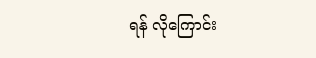ရန် လိုကြောင်း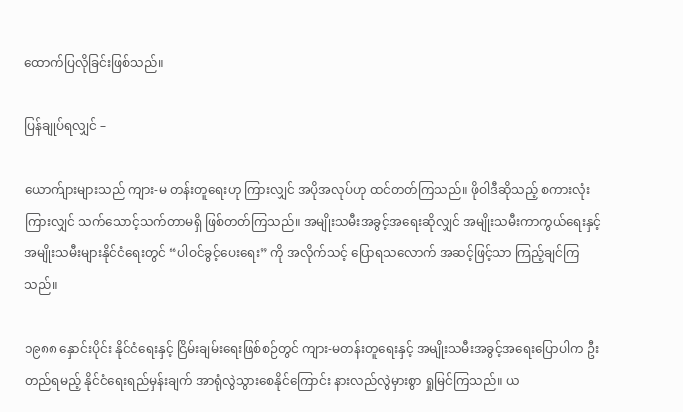ထောက်ပြလိုခြင်းဖြစ်သည်။

ပြန်ချုပ်ရလျှင် –

ယောက်ျားများသည် ကျား-မ တန်းတူရေးဟု ကြားလျှင် အပိုအလုပ်ဟု ထင်တတ်ကြသည်။ ဖိုဝါဒီဆိုသည့် စကားလုံးကြားလျှင် သက်သောင့်သက်တာမရှိ ဖြစ်တတ်ကြသည်။ အမျိုးသမီးအခွင့်အရေးဆိုလျှင် အမျိုးသမီးကာကွယ်ရေးနှင့် အမျိုးသမီးများနိုင်ငံရေးတွင် “ပါဝင်ခွင့်ပေးရေး” ကို အလိုက်သင့် ပြောရသလောက် အဆင့်ဖြင့်သာ ကြည့်ချင်ကြသည်။

၁၉၈၈ နှောင်းပိုင်း နိုင်ငံရေးနှင့် ငြိမ်းချမ်းရေးဖြစ်စဉ်တွင် ကျား-မတန်းတူရေးနှင့် အမျိုးသမီးအခွင့်အရေးပြောပါက ဦးတည်ရမည့် နိုင်ငံရေးရည်မှန်းချက် အာရုံလွဲသွားစေနိုင်ကြောင်း နားလည်လွဲမှားစွာ ရှုမြင်ကြသည်။ ယ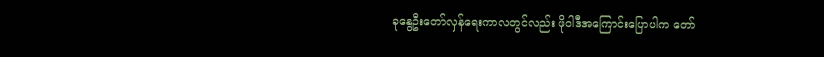ခုနွေဦးတော်လှန်ရေးကာလတွင်လည်း ဖိုဝါဒီအကြောင်းပြောပါက တော်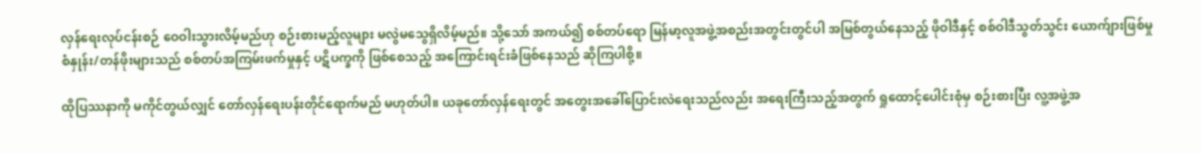လှန်ရေးလုပ်ငန်းစဉ် ဝေဝါးသွားလိမ့်မည်ဟု စဉ်းစားမည့်လူများ မလွဲမသွေရှိလိမ့်မည်။ သို့သော် အကယ်၍ စစ်တပ်ရော မြန်မာ့လူအဖွဲ့အစည်းအတွင်းတွင်ပါ အမြစ်တွယ်နေသည့် ဖိုဝါဒီနှင့် စစ်ဝါဒီသွတ်သွင်း ယောက်ျားဖြစ်မှုစံနှုန်း/တန်ဖိုးများသည် စစ်တပ်အကြမ်းဖက်မှုနှင့် ပဋိပက္ခကို ဖြစ်စေသည့် အကြောင်းရင်းခံဖြစ်နေသည် ဆိုကြပါစို့။

ထိုပြဿနာကို မကိုင်တွယ်လျှင် တော်လှန်ရေးပန်းတိုင်ရောက်မည် မဟုတ်ပါ။ ယခုတော်လှန်ရေးတွင် အတွေးအခေါ်ပြောင်းလဲရေးသည်လည်း အရေးကြီးသည့်အတွက် ရှုထောင့်ပေါင်းစုံမှ စဉ်းစားပြီး လူ့အဖွဲ့အ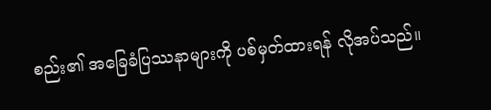စည်း၏ အခြေခံပြဿနာများကို ပစ်မှတ်ထားရန် လိုအပ်သည်။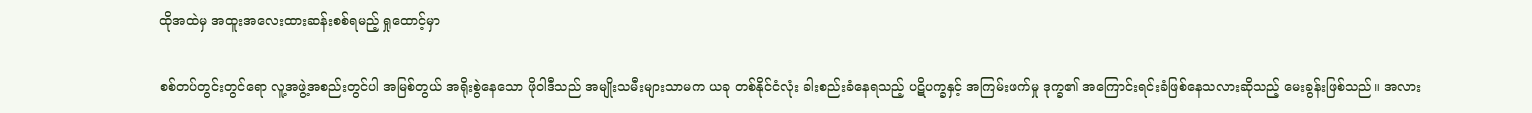ထိုအထဲမှ အထူးအလေးထားဆန်းစစ်ရမည့် ရှုထောင့်မှာ

စစ်တပ်တွင်းတွင်ရော လူ့အဖွဲ့အစည်းတွင်ပါ အမြစ်တွယ် အရိုးစွဲနေသော ဖိုဝါဒီသည် အမျိုးသမီးများသာမက ယခု တစ်နိုင်ငံလုံး ခါးစည်းခံနေရသည့် ပဋိပက္ခနှင့် အကြမ်းဖက်မှု ဒုက္ခ၏ အကြောင်းရင်းခံဖြစ်နေသလားဆိုသည့် မေးခွန်းဖြစ်သည်။ အလား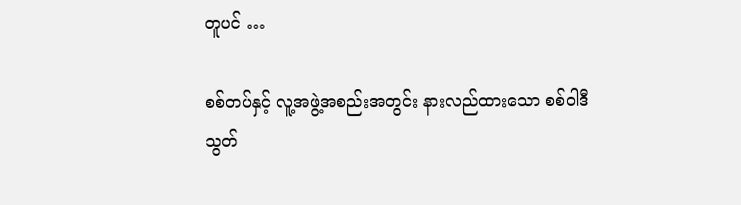တူပင် …

စစ်တပ်နှင့် လူ့အဖွဲ့အစည်းအတွင်း နားလည်ထားသော စစ်ဝါဒီသွတ်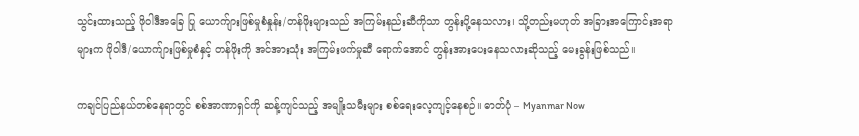သွင်းထားသည့် ဖိုဝါဒီအခြေ ပြု ယောက်ျားဖြစ်မှုစံနှုန်း/တန်ဖိုးများသည် အကြမ်းနည်းဆီကိုသာ တွန်းပို့နေသလား၊ သို့တည်းမဟုတ် အခြားအကြောင်းအရာများက ဖိုဝါဒီ/ယောက်ျားဖြစ်မှုစံနှင့် တန်ဖိုးကို အင်အားသုံး အကြမ်းဖက်မှုဆီ ရောက်အောင် တွန်းအားပေးနေသလားဆိုသည့် မေးခွန်းဖြစ်သည်။

ကချင်ပြည်နယ်တစ်နေရာတွင် စစ်အာဏာရှင်ကို ဆန့်ကျင်သည့် အမျိုးသမီးများ စစ်ရေးလေ့ကျင့်နေစဉ်။ ဓာတ်ပုံ – Myanmar Now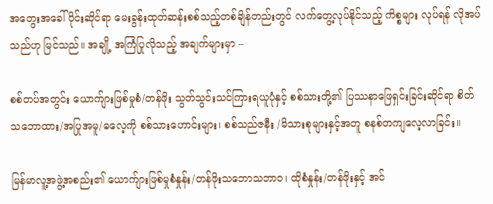အတွေးအခေါ်ပိုင်းဆိုင်ရာ မေးခွန်းထုတ်ဆန်းစစ်သည့်တစ်ချိန်တည်းတွင် လက်တွေ့လုပ်နိုင်သည့် ကိစ္စများ လုပ်ရန် လိုအပ်သည်ဟု မြင်သည်။ အချို့ အကြံပြုလိုသည့် အချက်များမှာ –

စစ်တပ်အတွင်း ယောက်ျားဖြစ်မှုစံ/တန်ဖိုး သွတ်သွင်းသင်ကြားရယူပုံနှင့် စစ်သားတို့၏ ပြဿနာဖြေရှင်းခြင်းဆိုင်ရာ စိတ်သဘောထား/အပြုအမူ/ဓလေ့ကို စစ်သားဟောင်းများ၊ စစ်သည်ဇနီး /မိသားစုများနှင့်အတူ စနစ်တကျလေ့လာခြင်း။

မြန်မာလူ့အဖွဲ့အစည်း၏ ယောက်ျားဖြစ်မှုစံနှုန်း/တန်ဖိုးသဘောသဘာဝ၊ ထိုစံနှုန်း/တန်ဖိုးနှင့် အင်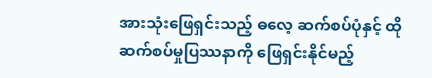အားသုံးဖြေရှင်းသည့် ဓလေ့ ဆက်စပ်ပုံနှင့် ထိုဆက်စပ်မှုပြဿနာကို ဖြေရှင်းနိုင်မည့်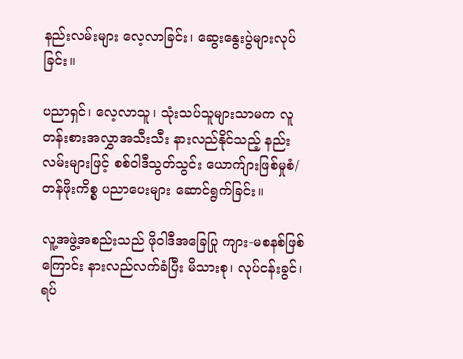နည်းလမ်းများ လေ့လာခြင်း၊ ဆွေးနွေးပွဲများလုပ်ခြင်း။

ပညာရှင်၊ လေ့လာသူ၊ သုံးသပ်သူများသာမက လူတန်းစားအလွှာအသီးသီး နားလည်နိုင်သည့် နည်းလမ်းများဖြင့် စစ်ဝါဒီသွတ်သွင်း ယောက်ျားဖြစ်မှုစံ/တန်ဖိုးကိစ္စ ပညာပေးများ ဆောင်ရွက်ခြင်း။

လူ့အဖွဲ့အစည်းသည် ဖိုဝါဒီအခြေပြု ကျား-မစနစ်ဖြစ်ကြောင်း နားလည်လက်ခံပြီး မိသားစု၊ လုပ်ငန်းခွင်၊ ရပ်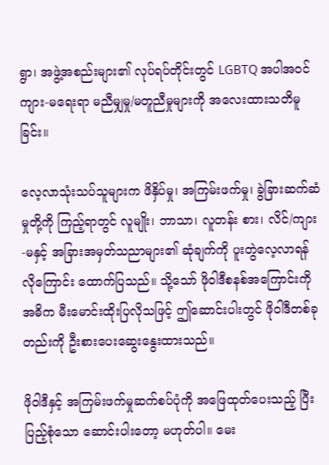ရွာ၊ အဖွဲ့အစည်းများ၏ လုပ်ရပ်တိုင်းတွင် LGBTQ အပါအဝင် ကျား-မရေးရာ မညီမျှမှု/မတူညီမှုများကို အလေးထားသတိမူခြင်း။

လေ့လာသုံးသပ်သူများက ဖိနှိပ်မှု၊ အကြမ်းဖက်မှု၊ ခွဲခြားဆက်ဆံမှုတို့ကို ကြည့်ရာတွင် လူမျိုး၊ ဘာသာ၊ လူတန်း စား၊ လိင်/ကျား-မနှင့် အခြားအမှတ်သညာများ၏ ဆုံချက်ကို ပူးတွဲလေ့လာရန် လိုကြောင်း ထောက်ပြသည်။ သို့သော် ဖိုဝါဒီစနစ်အကြောင်းကို အဓိက မီးမောင်းထိုးပြလိုသဖြင့် ဤဆောင်းပါးတွင် ဖိုဝါဒီတစ်ခုတည်းကို ဦးစားပေးဆွေးနွေးထားသည်။

ဖိုဝါဒီနှင့် အကြမ်းဖက်မှုဆက်စပ်ပုံကို အဖြေထုတ်ပေးသည့် ပြီးပြည့်စုံသော ဆောင်းပါးတော့ မဟုတ်ပါ။ မေး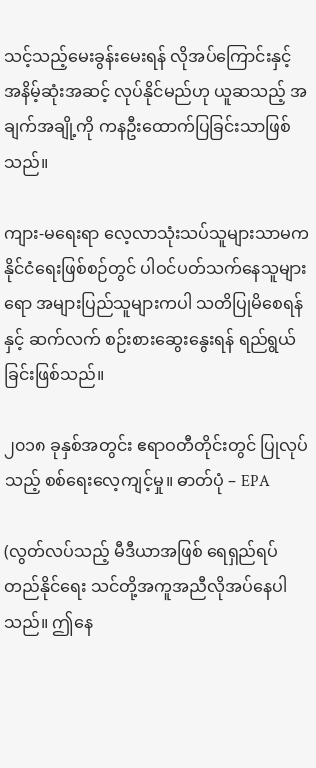သင့်သည့်မေးခွန်းမေးရန် လိုအပ်ကြောင်းနှင့် အနိမ့်ဆုံးအဆင့် လုပ်နိုင်မည်ဟု ယူဆသည့် အချက်အချို့ကို ကနဦးထောက်ပြခြင်းသာဖြစ်သည်။

ကျား-မရေးရာ လေ့လာသုံးသပ်သူများသာမက နိုင်ငံရေးဖြစ်စဉ်တွင် ပါဝင်ပတ်သက်နေသူများရော အများပြည်သူများကပါ သတိပြုမိစေရန်နှင့် ဆက်လက် စဉ်းစားဆွေးနွေးရန် ရည်ရွယ်ခြင်းဖြစ်သည်။

၂၀၁၈ ခုနှစ်အတွင်း ဧရာဝတီတိုင်းတွင် ပြုလုပ်သည့် စစ်ရေးလေ့ကျင့်မှု။ ဓာတ်ပုံ – EPA

(လွတ်လပ်သည့် မီဒီယာအဖြစ် ရေရှည်ရပ်တည်နိုင်ရေး သင်တို့အကူအညီလိုအပ်နေပါသည်။ ဤနေ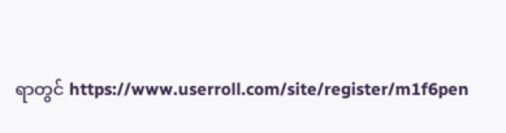ရာတွင် https://www.userroll.com/site/register/m1f6pen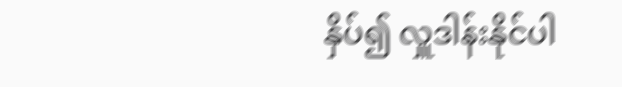နှိပ်၍ လှူဒါန်းနိုင်ပါ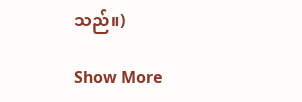သည်။)

Show More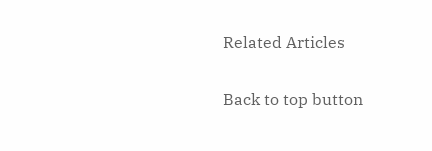Related Articles

Back to top button